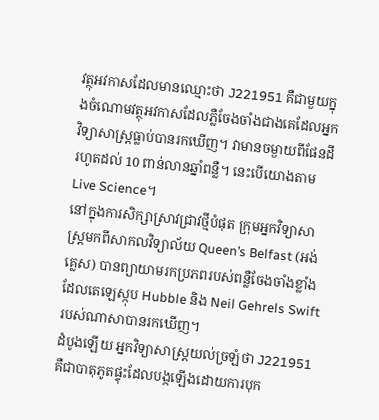វត្ថុអវកាសដែលមានឈ្មោះថា J221951 គឺជាមួយក្នុងចំណោមវត្ថុអវកាសដែលភ្លឺចែងចាំងជាងគេដែលអ្នកវិទ្យាសាស្ត្រធ្លាប់បានរកឃើញ។ វាមានចម្ងាយពីផែនដីរហូតដល់ 10 ពាន់លានឆ្នាំពន្លឺ។ នេះបើយោងតាម Live Science។
នៅក្នុងការសិក្សាស្រាវជ្រាវថ្មីបំផុត ក្រុមអ្នកវិទ្យាសាស្ត្រមកពីសាកលវិទ្យាល័យ Queen’s Belfast (អង់គ្លេស) បានព្យាយាមរកប្រភពរបស់ពន្លឺចែងចាំងខ្លាំង ដែលតេឡេស្កុប Hubble និង Neil Gehrels Swift របស់ណាសាបានរកឃើញ។
ដំបូងឡើយ អ្នកវិទ្យាសាស្ត្រយល់ច្រឡំថា J221951 គឺជាបាតុភូតផ្ទុះដែលបង្កឡើងដោយការបុក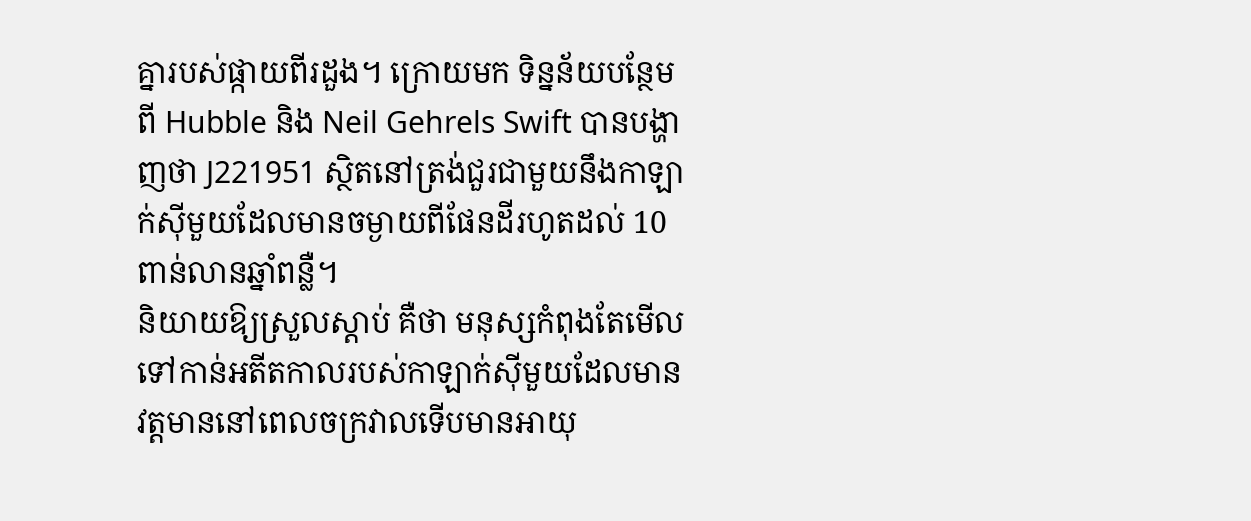គ្នារបស់ផ្កាយពីរដួង។ ក្រោយមក ទិន្នន័យបន្ថែមពី Hubble និង Neil Gehrels Swift បានបង្ហាញថា J221951 ស្ថិតនៅត្រង់ជួរជាមួយនឹងកាឡាក់ស៊ីមួយដែលមានចម្ងាយពីផែនដីរហូតដល់ 10 ពាន់លានឆ្នាំពន្លឺ។
និយាយឱ្យស្រួលស្ដាប់ គឺថា មនុស្សកំពុងតែមើលទៅកាន់អតីតកាលរបស់កាឡាក់ស៊ីមួយដែលមានវត្តមាននៅពេលចក្រវាលទើបមានអាយុ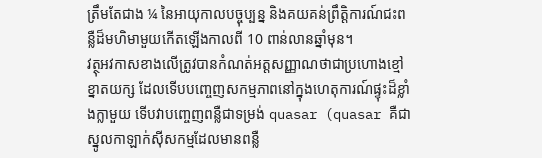ត្រឹមតែជាង ¼ នៃអាយុកាលបច្ចុប្បន្ន និងគយគន់ព្រឹត្តិការណ៍ជះពន្លឺដ៏មហិមាមួយកើតឡើងកាលពី 10 ពាន់លានឆ្នាំមុន។
វត្ថុអវកាសខាងលើត្រូវបានកំណត់អត្តសញ្ញាណថាជាប្រហោងខ្មៅខ្នាតយក្ស ដែលទើបបញ្ចេញសកម្មភាពនៅក្នុងហេតុការណ៍ផ្ទុះដ៏ខ្លាំងក្លាមួយ ទើបវាបញ្ចេញពន្លឺជាទម្រង់ quasar (quasar គឺជាស្នូលកាឡាក់ស៊ីសកម្មដែលមានពន្លឺ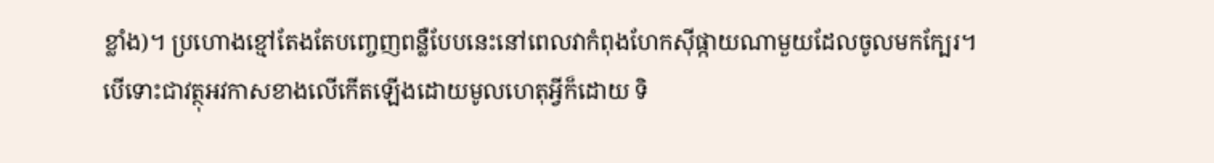ខ្លាំង)។ ប្រហោងខ្មៅតែងតែបញ្ចេញពន្លឺបែបនេះនៅពេលវាកំពុងហែកស៊ីផ្កាយណាមួយដែលចូលមកក្បែរ។
បើទោះជាវត្ថុអវកាសខាងលើកើតឡើងដោយមូលហេតុអ្វីក៏ដោយ ទិ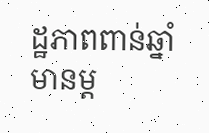ដ្ឋភាពពាន់ឆ្នាំមានម្ដ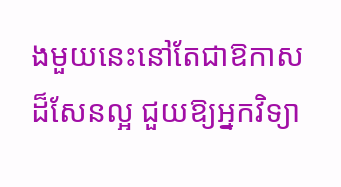ងមួយនេះនៅតែជាឱកាសដ៏សែនល្អ ជួយឱ្យអ្នកវិទ្យា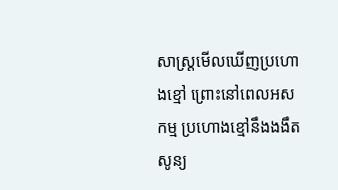សាស្ត្រមើលឃើញប្រហោងខ្មៅ ព្រោះនៅពេលអសកម្ម ប្រហោងខ្មៅនឹងងងឹតសូន្យ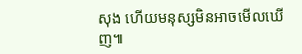សុង ហើយមនុស្សមិនអាចមើលឃើញ៕